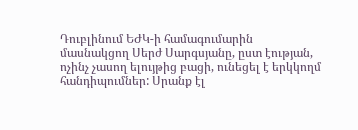Դուբլինում ԵԺԿ-ի համագումարին մասնակցող Սերժ Սարգսյանը, ըստ էության, ոչինչ չասող ելույթից բացի, ունեցել է երկկողմ հանդիպումներ: Սրանք էլ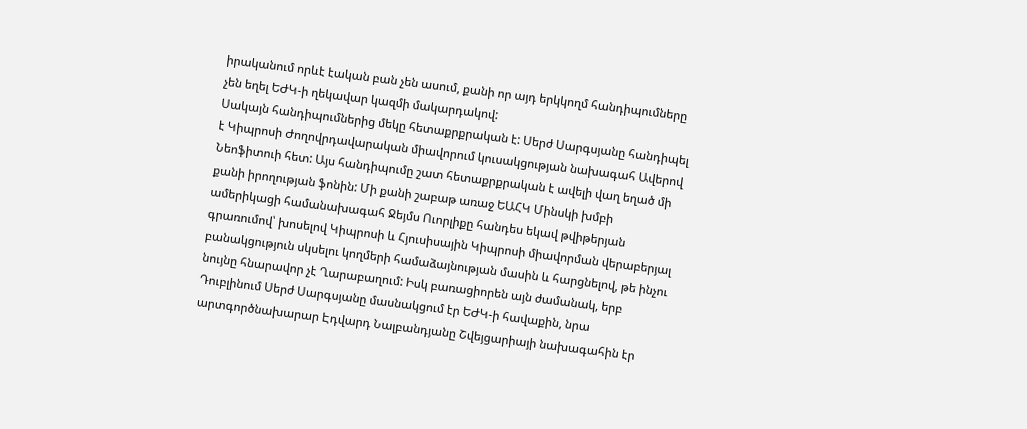իրականում որևէ էական բան չեն ասում, քանի որ այդ երկկողմ հանդիպումները չեն եղել ԵԺԿ-ի ղեկավար կազմի մակարդակով:
Սակայն հանդիպումներից մեկը հետաքրքրական է: Սերժ Սարգսյանը հանդիպել է Կիպրոսի Ժողովրդավարական միավորում կուսակցության նախագահ Ավերով Նեոֆիտուի հետ: Այս հանդիպումը շատ հետաքրքրական է ավելի վաղ եղած մի քանի իրողության ֆոնին: Մի քանի շաբաթ առաջ ԵԱՀԿ Մինսկի խմբի ամերիկացի համանախագահ Ջեյմս Ուորլիքը հանդես եկավ թվիթերյան գրառումով՝ խոսելով Կիպրոսի և Հյուսիսային Կիպրոսի միավորման վերաբերյալ բանակցություն սկսելու կողմերի համաձայնության մասին և հարցնելով, թե ինչու նույնը հնարավոր չէ Ղարաբաղում: Իսկ բառացիորեն այն ժամանակ, երբ Դուբլինում Սերժ Սարգսյանը մասնակցում էր ԵԺԿ-ի հավաքին, նրա արտգործնախարար Էդվարդ Նալբանդյանը Շվեյցարիայի նախագահին էր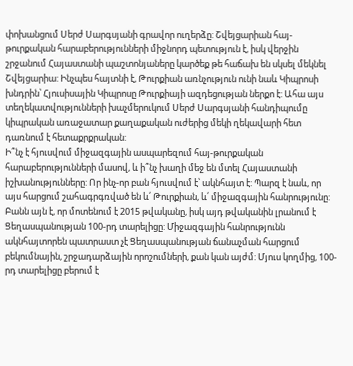փոխանցում Սերժ Սարգսյանի գրավոր ուղերձը: Շվեյցարիան հայ-թուրքական հարաբերությունների միջնորդ պետություն է, իսկ վերջին շրջանում Հայաստանի պաշտոնյաները կարծեք թե հաճախ են սկսել մեկնել Շվեյցարիա: Ինչպես հայտնի է, Թուրքիան առնչություն ունի նաև Կիպրոսի խնդրին՝ Հյուսիսային Կիպրոսը Թուրքիայի ազդեցության ներքո է: Ահա այս տեղեկատվությունների խաչմերուկում Սերժ Սարգսյանի հանդիպումը կիպրական առաջատար քաղաքական ուժերից մեկի ղեկավարի հետ դառնում է հետաքրքրական:
Ի՞նչ է հյուսվում միջազգային ասպարեզում հայ-թուրքական հարաբերությունների մասով, և ի՞նչ խաղի մեջ են մտել Հայաստանի իշխանությունները: Որ ինչ-որ բան հյուսվում է՝ ակնհայտ է: Պարզ է նաև, որ այս հարցում շահագրգռված են և՛ Թուրքիան, և՛ միջազգային հանրությունը: Բանն այն է, որ մոտենում է 2015 թվականը, իսկ այդ թվականին լրանում է Ցեղասպանության 100-րդ տարելիցը: Միջազգային հանրությունն ակնհայտորեն պատրաստ չէ Ցեղասպանության ճանաչման հարցում բեկումնային, շրջադարձային որոշումների, քան կան այժմ: Մյուս կողմից, 100-րդ տարելիցը բերում է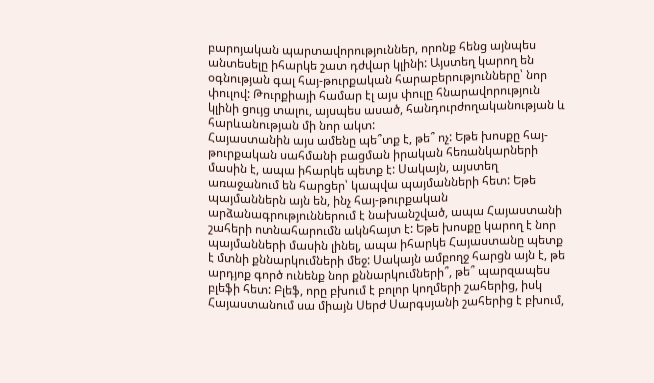բարոյական պարտավորություններ, որոնք հենց այնպես անտեսելը իհարկե շատ դժվար կլինի: Այստեղ կարող են օգնության գալ հայ-թուրքական հարաբերությունները՝ նոր փուլով: Թուրքիայի համար էլ այս փուլը հնարավորություն կլինի ցույց տալու, այսպես ասած, հանդուրժողականության և հարևանության մի նոր ակտ:
Հայաստանին այս ամենը պե՞տք է, թե՞ ոչ: Եթե խոսքը հայ-թուրքական սահմանի բացման իրական հեռանկարների մասին է, ապա իհարկե պետք է: Սակայն, այստեղ առաջանում են հարցեր՝ կապվա պայմանների հետ: Եթե պայմաններն այն են, ինչ հայ-թուրքական արձանագրություններում է նախանշված, ապա Հայաստանի շահերի ոտնահարումն ակնհայտ է: Եթե խոսքը կարող է նոր պայմանների մասին լինել, ապա իհարկե Հայաստանը պետք է մտնի քննարկումների մեջ: Սակայն ամբողջ հարցն այն է, թե արդյոք գործ ունենք նոր քննարկումների՞, թե՞ պարզապես բլեֆի հետ: Բլեֆ, որը բխում է բոլոր կողմերի շահերից, իսկ Հայաստանում սա միայն Սերժ Սարգսյանի շահերից է բխում,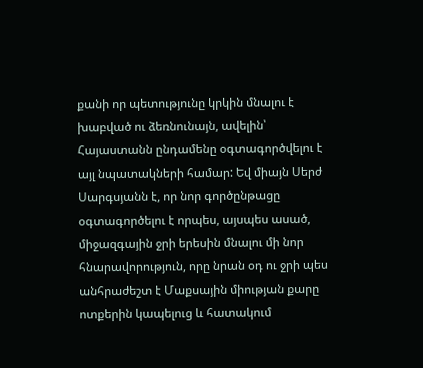քանի որ պետությունը կրկին մնալու է խաբված ու ձեռնունայն, ավելին՝ Հայաստանն ընդամենը օգտագործվելու է այլ նպատակների համար: Եվ միայն Սերժ Սարգսյանն է, որ նոր գործընթացը օգտագործելու է որպես, այսպես ասած, միջազգային ջրի երեսին մնալու մի նոր հնարավորություն, որը նրան օդ ու ջրի պես անհրաժեշտ է Մաքսային միության քարը ոտքերին կապելուց և հատակում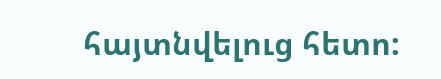հայտնվելուց հետո: